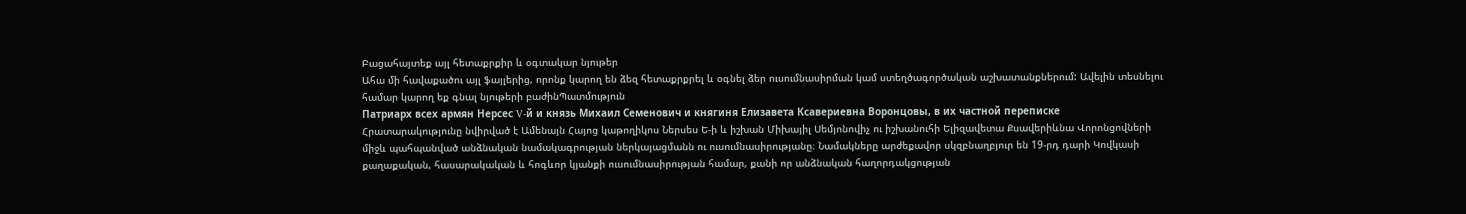Բացահայտեք այլ հետաքրքիր և օգտակար նյութեր
Ահա մի հավաքածու այլ ֆայլերից, որոնք կարող են ձեզ հետաքրքրել և օգնել ձեր ուսումնասիրման կամ ստեղծագործական աշխատանքներում: Ավելին տեսնելու համար կարող եք գնալ նյութերի բաժինՊատմություն
Патриарх всех армян Нерсес V-й и князь Михаил Семенович и княгиня Елизавета Ксавериевна Воронцовы, в их частной переписке
Հրատարակությունը նվիրված է Ամենայն Հայոց կաթողիկոս Ներսես Ե-ի և իշխան Միխայիլ Սեմյոնովիչ ու իշխանուհի Ելիզավետա Քսավերիևնա Վորոնցովների միջև պահպանված անձնական նամակագրության ներկայացմանն ու ուսումնասիրությանը։ Նամակները արժեքավոր սկզբնաղբյուր են 19-րդ դարի Կովկասի քաղաքական, հասարակական և հոգևոր կյանքի ուսումնասիրության համար, քանի որ անձնական հաղորդակցության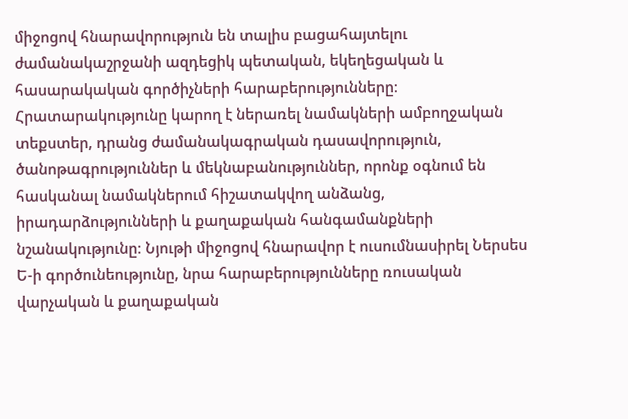միջոցով հնարավորություն են տալիս բացահայտելու ժամանակաշրջանի ազդեցիկ պետական, եկեղեցական և հասարակական գործիչների հարաբերությունները։ Հրատարակությունը կարող է ներառել նամակների ամբողջական տեքստեր, դրանց ժամանակագրական դասավորություն, ծանոթագրություններ և մեկնաբանություններ, որոնք օգնում են հասկանալ նամակներում հիշատակվող անձանց, իրադարձությունների և քաղաքական հանգամանքների նշանակությունը։ Նյութի միջոցով հնարավոր է ուսումնասիրել Ներսես Ե-ի գործունեությունը, նրա հարաբերությունները ռուսական վարչական և քաղաքական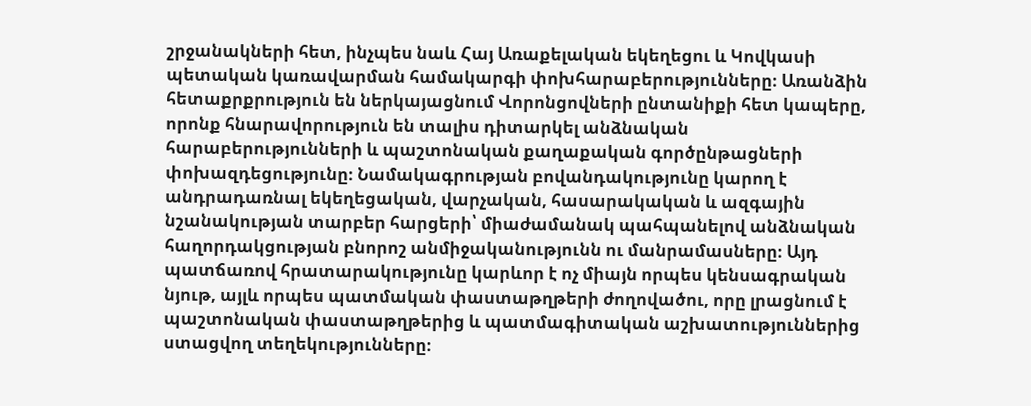շրջանակների հետ, ինչպես նաև Հայ Առաքելական եկեղեցու և Կովկասի պետական կառավարման համակարգի փոխհարաբերությունները։ Առանձին հետաքրքրություն են ներկայացնում Վորոնցովների ընտանիքի հետ կապերը, որոնք հնարավորություն են տալիս դիտարկել անձնական հարաբերությունների և պաշտոնական քաղաքական գործընթացների փոխազդեցությունը։ Նամակագրության բովանդակությունը կարող է անդրադառնալ եկեղեցական, վարչական, հասարակական և ազգային նշանակության տարբեր հարցերի՝ միաժամանակ պահպանելով անձնական հաղորդակցության բնորոշ անմիջականությունն ու մանրամասները։ Այդ պատճառով հրատարակությունը կարևոր է ոչ միայն որպես կենսագրական նյութ, այլև որպես պատմական փաստաթղթերի ժողովածու, որը լրացնում է պաշտոնական փաստաթղթերից և պատմագիտական աշխատություններից ստացվող տեղեկությունները։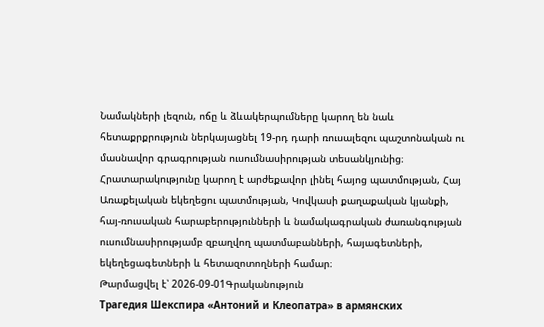Նամակների լեզուն, ոճը և ձևակերպումները կարող են նաև հետաքրքրություն ներկայացնել 19-րդ դարի ռուսալեզու պաշտոնական ու մասնավոր գրագրության ուսումնասիրության տեսանկյունից։ Հրատարակությունը կարող է արժեքավոր լինել հայոց պատմության, Հայ Առաքելական եկեղեցու պատմության, Կովկասի քաղաքական կյանքի, հայ-ռուսական հարաբերությունների և նամակագրական ժառանգության ուսումնասիրությամբ զբաղվող պատմաբանների, հայագետների, եկեղեցագետների և հետազոտողների համար։
Թարմացվել է՝ 2026-09-01Գրականություն
Трагедия Шекспира «Антоний и Клеопатра» в армянских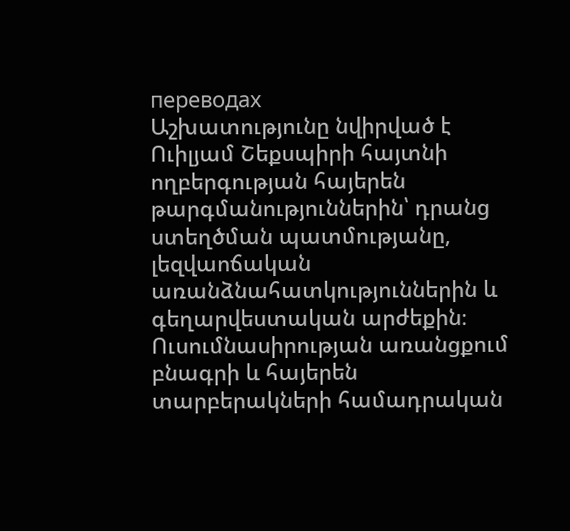переводах
Աշխատությունը նվիրված է Ուիլյամ Շեքսպիրի հայտնի ողբերգության հայերեն թարգմանություններին՝ դրանց ստեղծման պատմությանը, լեզվաոճական առանձնահատկություններին և գեղարվեստական արժեքին։ Ուսումնասիրության առանցքում բնագրի և հայերեն տարբերակների համադրական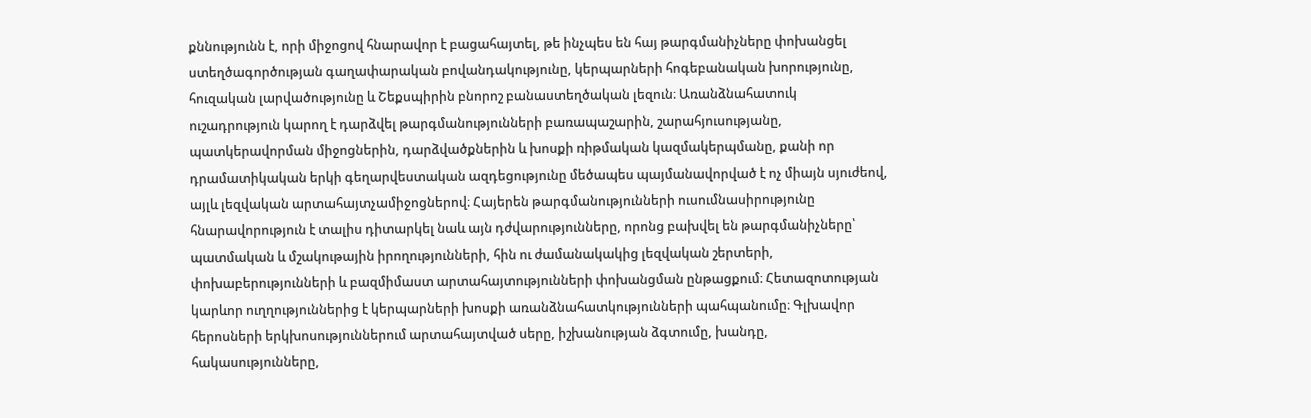քննությունն է, որի միջոցով հնարավոր է բացահայտել, թե ինչպես են հայ թարգմանիչները փոխանցել ստեղծագործության գաղափարական բովանդակությունը, կերպարների հոգեբանական խորությունը, հուզական լարվածությունը և Շեքսպիրին բնորոշ բանաստեղծական լեզուն։ Առանձնահատուկ ուշադրություն կարող է դարձվել թարգմանությունների բառապաշարին, շարահյուսությանը, պատկերավորման միջոցներին, դարձվածքներին և խոսքի ռիթմական կազմակերպմանը, քանի որ դրամատիկական երկի գեղարվեստական ազդեցությունը մեծապես պայմանավորված է ոչ միայն սյուժեով, այլև լեզվական արտահայտչամիջոցներով։ Հայերեն թարգմանությունների ուսումնասիրությունը հնարավորություն է տալիս դիտարկել նաև այն դժվարությունները, որոնց բախվել են թարգմանիչները՝ պատմական և մշակութային իրողությունների, հին ու ժամանակակից լեզվական շերտերի, փոխաբերությունների և բազմիմաստ արտահայտությունների փոխանցման ընթացքում։ Հետազոտության կարևոր ուղղություններից է կերպարների խոսքի առանձնահատկությունների պահպանումը։ Գլխավոր հերոսների երկխոսություններում արտահայտված սերը, իշխանության ձգտումը, խանդը, հակասությունները,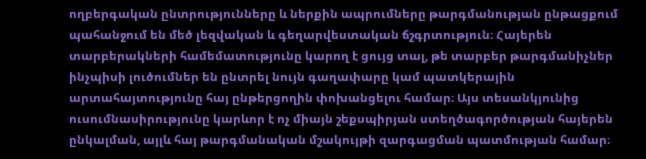ողբերգական ընտրությունները և ներքին ապրումները թարգմանության ընթացքում պահանջում են մեծ լեզվական և գեղարվեստական ճշգրտություն։ Հայերեն տարբերակների համեմատությունը կարող է ցույց տալ, թե տարբեր թարգմանիչներ ինչպիսի լուծումներ են ընտրել նույն գաղափարը կամ պատկերային արտահայտությունը հայ ընթերցողին փոխանցելու համար։ Այս տեսանկյունից ուսումնասիրությունը կարևոր է ոչ միայն շեքսպիրյան ստեղծագործության հայերեն ընկալման, այլև հայ թարգմանական մշակույթի զարգացման պատմության համար։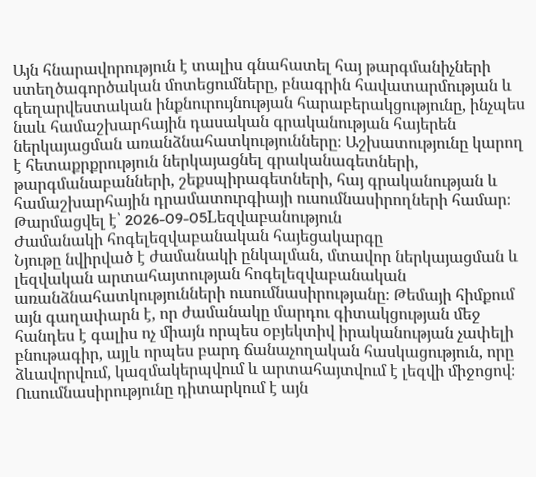Այն հնարավորություն է տալիս գնահատել հայ թարգմանիչների ստեղծագործական մոտեցումները, բնագրին հավատարմության և գեղարվեստական ինքնուրույնության հարաբերակցությունը, ինչպես նաև համաշխարհային դասական գրականության հայերեն ներկայացման առանձնահատկությունները։ Աշխատությունը կարող է հետաքրքրություն ներկայացնել գրականագետների, թարգմանաբանների, շեքսպիրագետների, հայ գրականության և համաշխարհային դրամատուրգիայի ուսումնասիրողների համար։
Թարմացվել է՝ 2026-09-05Lեզվաբանություն
Ժամանակի հոգելեզվաբանական հայեցակարգը
Նյութը նվիրված է ժամանակի ընկալման, մտավոր ներկայացման և լեզվական արտահայտության հոգելեզվաբանական առանձնահատկությունների ուսումնասիրությանը։ Թեմայի հիմքում այն գաղափարն է, որ ժամանակը մարդու գիտակցության մեջ հանդես է գալիս ոչ միայն որպես օբյեկտիվ իրականության չափելի բնութագիր, այլև որպես բարդ ճանաչողական հասկացություն, որը ձևավորվում, կազմակերպվում և արտահայտվում է լեզվի միջոցով։ Ուսումնասիրությունը դիտարկում է այն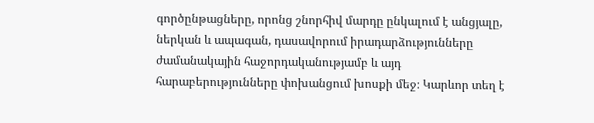գործընթացները, որոնց շնորհիվ մարդը ընկալում է անցյալը, ներկան և ապագան, դասավորում իրադարձությունները ժամանակային հաջորդականությամբ և այդ հարաբերությունները փոխանցում խոսքի մեջ։ Կարևոր տեղ է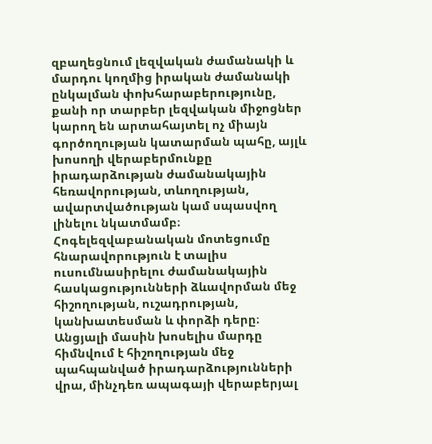զբաղեցնում լեզվական ժամանակի և մարդու կողմից իրական ժամանակի ընկալման փոխհարաբերությունը, քանի որ տարբեր լեզվական միջոցներ կարող են արտահայտել ոչ միայն գործողության կատարման պահը, այլև խոսողի վերաբերմունքը իրադարձության ժամանակային հեռավորության, տևողության, ավարտվածության կամ սպասվող լինելու նկատմամբ։ Հոգելեզվաբանական մոտեցումը հնարավորություն է տալիս ուսումնասիրելու ժամանակային հասկացությունների ձևավորման մեջ հիշողության, ուշադրության, կանխատեսման և փորձի դերը։ Անցյալի մասին խոսելիս մարդը հիմնվում է հիշողության մեջ պահպանված իրադարձությունների վրա, մինչդեռ ապագայի վերաբերյալ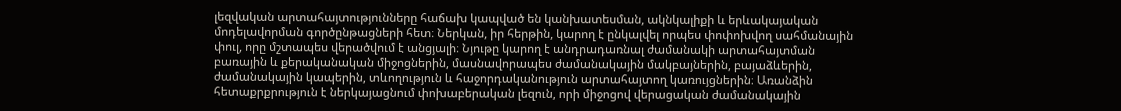լեզվական արտահայտությունները հաճախ կապված են կանխատեսման, ակնկալիքի և երևակայական մոդելավորման գործընթացների հետ։ Ներկան, իր հերթին, կարող է ընկալվել որպես փոփոխվող սահմանային փուլ, որը մշտապես վերածվում է անցյալի։ Նյութը կարող է անդրադառնալ ժամանակի արտահայտման բառային և քերականական միջոցներին, մասնավորապես ժամանակային մակբայներին, բայաձևերին, ժամանակային կապերին, տևողություն և հաջորդականություն արտահայտող կառույցներին։ Առանձին հետաքրքրություն է ներկայացնում փոխաբերական լեզուն, որի միջոցով վերացական ժամանակային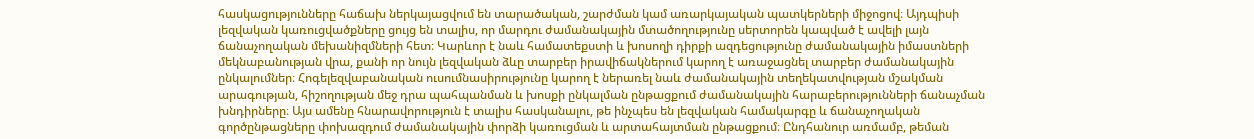հասկացությունները հաճախ ներկայացվում են տարածական, շարժման կամ առարկայական պատկերների միջոցով։ Այդպիսի լեզվական կառուցվածքները ցույց են տալիս, որ մարդու ժամանակային մտածողությունը սերտորեն կապված է ավելի լայն ճանաչողական մեխանիզմների հետ։ Կարևոր է նաև համատեքստի և խոսողի դիրքի ազդեցությունը ժամանակային իմաստների մեկնաբանության վրա, քանի որ նույն լեզվական ձևը տարբեր իրավիճակներում կարող է առաջացնել տարբեր ժամանակային ընկալումներ։ Հոգելեզվաբանական ուսումնասիրությունը կարող է ներառել նաև ժամանակային տեղեկատվության մշակման արագության, հիշողության մեջ դրա պահպանման և խոսքի ընկալման ընթացքում ժամանակային հարաբերությունների ճանաչման խնդիրները։ Այս ամենը հնարավորություն է տալիս հասկանալու, թե ինչպես են լեզվական համակարգը և ճանաչողական գործընթացները փոխազդում ժամանակային փորձի կառուցման և արտահայտման ընթացքում։ Ընդհանուր առմամբ, թեման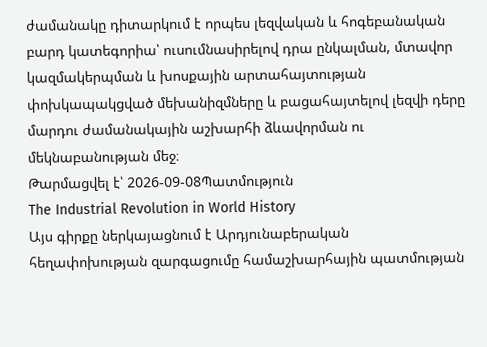ժամանակը դիտարկում է որպես լեզվական և հոգեբանական բարդ կատեգորիա՝ ուսումնասիրելով դրա ընկալման, մտավոր կազմակերպման և խոսքային արտահայտության փոխկապակցված մեխանիզմները և բացահայտելով լեզվի դերը մարդու ժամանակային աշխարհի ձևավորման ու մեկնաբանության մեջ։
Թարմացվել է՝ 2026-09-08Պատմություն
The Industrial Revolution in World History
Այս գիրքը ներկայացնում է Արդյունաբերական հեղափոխության զարգացումը համաշխարհային պատմության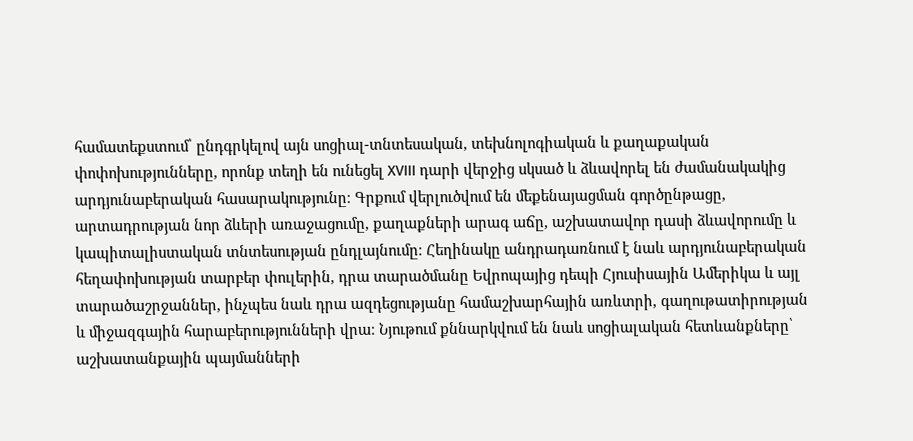համատեքստում՝ ընդգրկելով այն սոցիալ-տնտեսական, տեխնոլոգիական և քաղաքական փոփոխությունները, որոնք տեղի են ունեցել XVIII դարի վերջից սկսած և ձևավորել են ժամանակակից արդյունաբերական հասարակությունը։ Գրքում վերլուծվում են մեքենայացման գործընթացը, արտադրության նոր ձևերի առաջացումը, քաղաքների արագ աճը, աշխատավոր դասի ձևավորումը և կապիտալիստական տնտեսության ընդլայնումը։ Հեղինակը անդրադառնում է նաև արդյունաբերական հեղափոխության տարբեր փուլերին, դրա տարածմանը Եվրոպայից դեպի Հյուսիսային Ամերիկա և այլ տարածաշրջաններ, ինչպես նաև դրա ազդեցությանը համաշխարհային առևտրի, գաղութատիրության և միջազգային հարաբերությունների վրա։ Նյութում քննարկվում են նաև սոցիալական հետևանքները՝ աշխատանքային պայմանների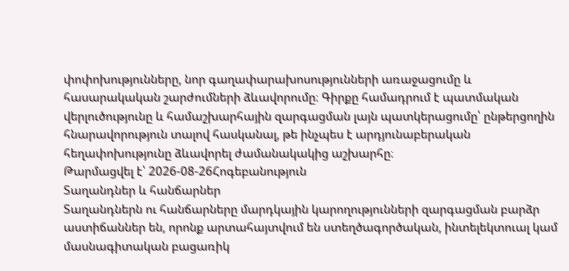փոփոխությունները, նոր գաղափարախոսությունների առաջացումը և հասարակական շարժումների ձևավորումը։ Գիրքը համադրում է պատմական վերլուծությունը և համաշխարհային զարգացման լայն պատկերացումը՝ ընթերցողին հնարավորություն տալով հասկանալ, թե ինչպես է արդյունաբերական հեղափոխությունը ձևավորել ժամանակակից աշխարհը։
Թարմացվել է՝ 2026-08-26Հոգեբանություն
Տաղանդներ և հանճարներ
Տաղանդներն ու հանճարները մարդկային կարողությունների զարգացման բարձր աստիճաններ են, որոնք արտահայտվում են ստեղծագործական, ինտելեկտուալ կամ մասնագիտական բացառիկ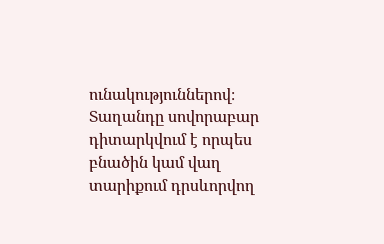ունակություններով։ Տաղանդը սովորաբար դիտարկվում է որպես բնածին կամ վաղ տարիքում դրսևորվող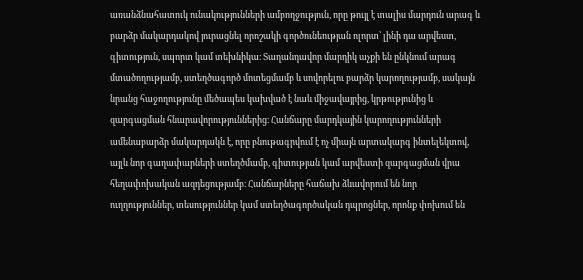առանձնահատուկ ունակությունների ամբողջություն, որը թույլ է տալիս մարդուն արագ և բարձր մակարդակով յուրացնել որոշակի գործունեության ոլորտ՝ լինի դա արվեստ, գիտություն, սպորտ կամ տեխնիկա։ Տաղանդավոր մարդիկ աչքի են ընկնում արագ մտածողությամբ, ստեղծագործ մոտեցմամբ և սովորելու բարձր կարողությամբ, սակայն նրանց հաջողությունը մեծապես կախված է նաև միջավայրից, կրթությունից և զարգացման հնարավորություններից։ Հանճարը մարդկային կարողությունների ամենաբարձր մակարդակն է, որը բնութագրվում է ոչ միայն արտակարգ ինտելեկտով, այլև նոր գաղափարների ստեղծմամբ, գիտության կամ արվեստի զարգացման վրա հեղափոխական ազդեցությամբ։ Հանճարները հաճախ ձևավորում են նոր ուղղություններ, տեսություններ կամ ստեղծագործական դպրոցներ, որոնք փոխում են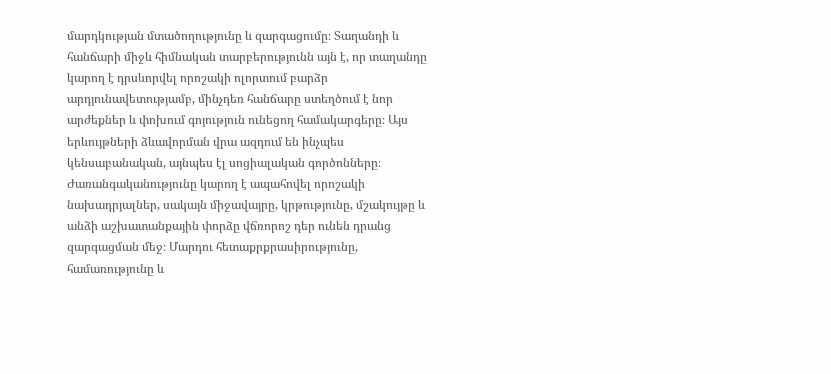մարդկության մտածողությունը և զարգացումը։ Տաղանդի և հանճարի միջև հիմնական տարբերությունն այն է, որ տաղանդը կարող է դրսևորվել որոշակի ոլորտում բարձր արդյունավետությամբ, մինչդեռ հանճարը ստեղծում է նոր արժեքներ և փոխում գոյություն ունեցող համակարգերը։ Այս երևույթների ձևավորման վրա ազդում են ինչպես կենսաբանական, այնպես էլ սոցիալական գործոնները։ Ժառանգականությունը կարող է ապահովել որոշակի նախադրյալներ, սակայն միջավայրը, կրթությունը, մշակույթը և անձի աշխատանքային փորձը վճռորոշ դեր ունեն դրանց զարգացման մեջ։ Մարդու հետաքրքրասիրությունը, համառությունը և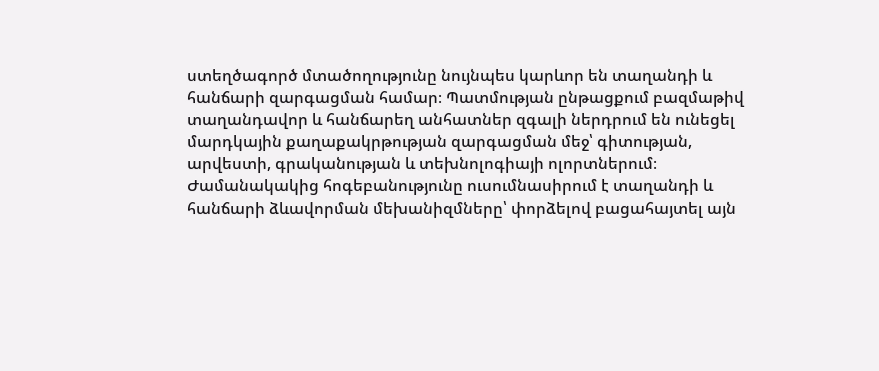ստեղծագործ մտածողությունը նույնպես կարևոր են տաղանդի և հանճարի զարգացման համար։ Պատմության ընթացքում բազմաթիվ տաղանդավոր և հանճարեղ անհատներ զգալի ներդրում են ունեցել մարդկային քաղաքակրթության զարգացման մեջ՝ գիտության, արվեստի, գրականության և տեխնոլոգիայի ոլորտներում։ Ժամանակակից հոգեբանությունը ուսումնասիրում է տաղանդի և հանճարի ձևավորման մեխանիզմները՝ փորձելով բացահայտել այն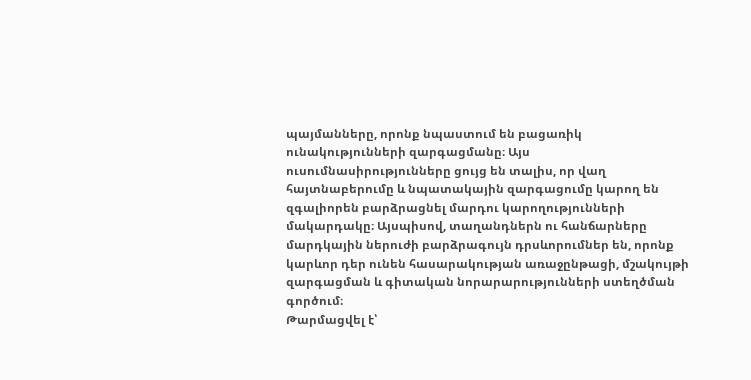պայմանները, որոնք նպաստում են բացառիկ ունակությունների զարգացմանը։ Այս ուսումնասիրությունները ցույց են տալիս, որ վաղ հայտնաբերումը և նպատակային զարգացումը կարող են զգալիորեն բարձրացնել մարդու կարողությունների մակարդակը։ Այսպիսով, տաղանդներն ու հանճարները մարդկային ներուժի բարձրագույն դրսևորումներ են, որոնք կարևոր դեր ունեն հասարակության առաջընթացի, մշակույթի զարգացման և գիտական նորարարությունների ստեղծման գործում։
Թարմացվել է՝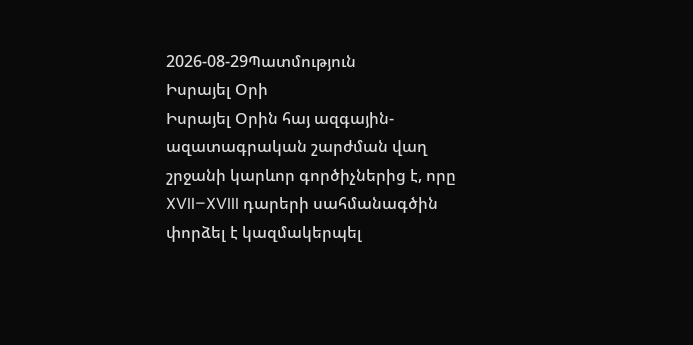2026-08-29Պատմություն
Իսրայել Օրի
Իսրայել Օրին հայ ազգային-ազատագրական շարժման վաղ շրջանի կարևոր գործիչներից է, որը XVII–XVIII դարերի սահմանագծին փորձել է կազմակերպել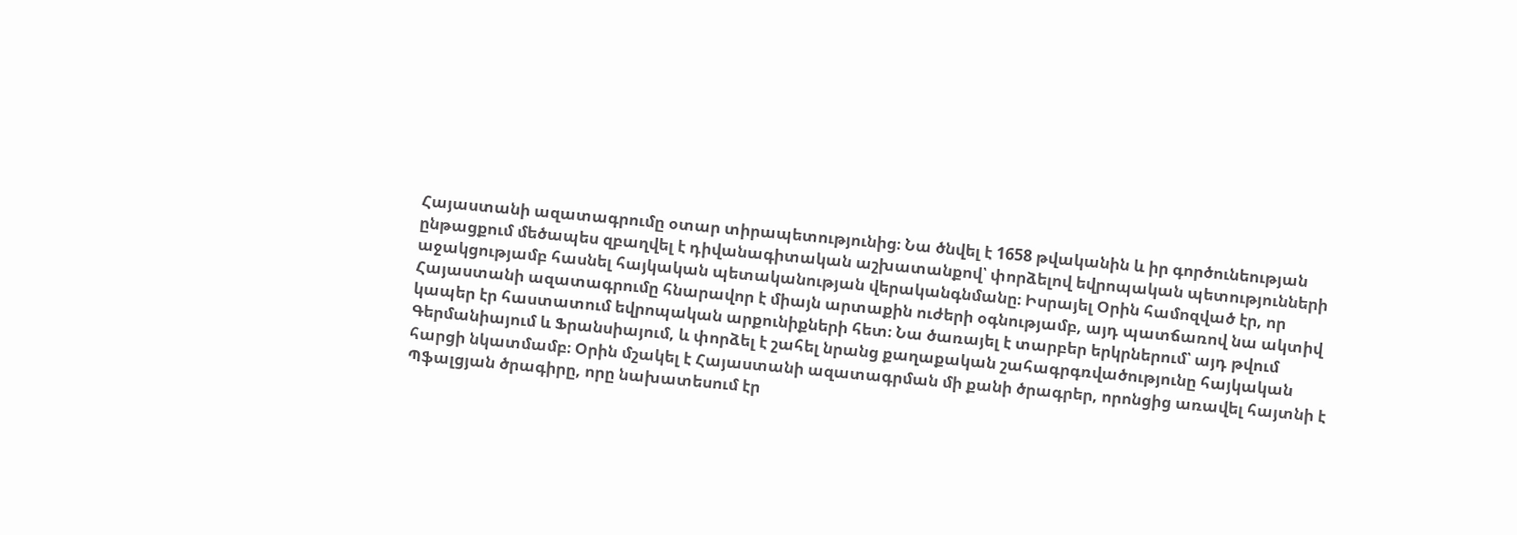Հայաստանի ազատագրումը օտար տիրապետությունից։ Նա ծնվել է 1658 թվականին և իր գործունեության ընթացքում մեծապես զբաղվել է դիվանագիտական աշխատանքով՝ փորձելով եվրոպական պետությունների աջակցությամբ հասնել հայկական պետականության վերականգնմանը։ Իսրայել Օրին համոզված էր, որ Հայաստանի ազատագրումը հնարավոր է միայն արտաքին ուժերի օգնությամբ, այդ պատճառով նա ակտիվ կապեր էր հաստատում եվրոպական արքունիքների հետ։ Նա ծառայել է տարբեր երկրներում՝ այդ թվում Գերմանիայում և Ֆրանսիայում, և փորձել է շահել նրանց քաղաքական շահագրգռվածությունը հայկական հարցի նկատմամբ։ Օրին մշակել է Հայաստանի ազատագրման մի քանի ծրագրեր, որոնցից առավել հայտնի է Պֆալցյան ծրագիրը, որը նախատեսում էր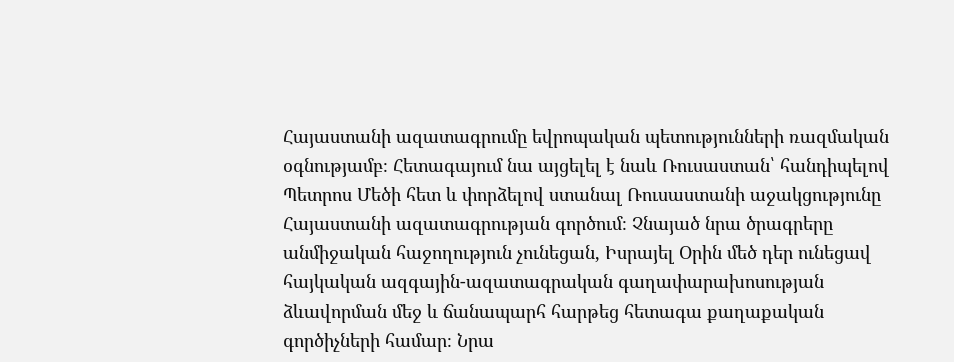Հայաստանի ազատագրումը եվրոպական պետությունների ռազմական օգնությամբ։ Հետագայում նա այցելել է նաև Ռուսաստան՝ հանդիպելով Պետրոս Մեծի հետ և փորձելով ստանալ Ռուսաստանի աջակցությունը Հայաստանի ազատագրության գործում։ Չնայած նրա ծրագրերը անմիջական հաջողություն չունեցան, Իսրայել Օրին մեծ դեր ունեցավ հայկական ազգային-ազատագրական գաղափարախոսության ձևավորման մեջ և ճանապարհ հարթեց հետագա քաղաքական գործիչների համար։ Նրա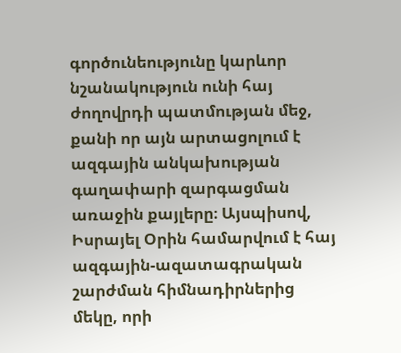գործունեությունը կարևոր նշանակություն ունի հայ ժողովրդի պատմության մեջ, քանի որ այն արտացոլում է ազգային անկախության գաղափարի զարգացման առաջին քայլերը։ Այսպիսով, Իսրայել Օրին համարվում է հայ ազգային-ազատագրական շարժման հիմնադիրներից մեկը, որի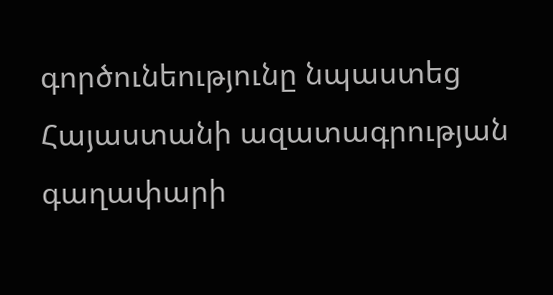գործունեությունը նպաստեց Հայաստանի ազատագրության գաղափարի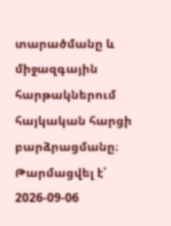տարածմանը և միջազգային հարթակներում հայկական հարցի բարձրացմանը։
Թարմացվել է՝ 2026-09-06